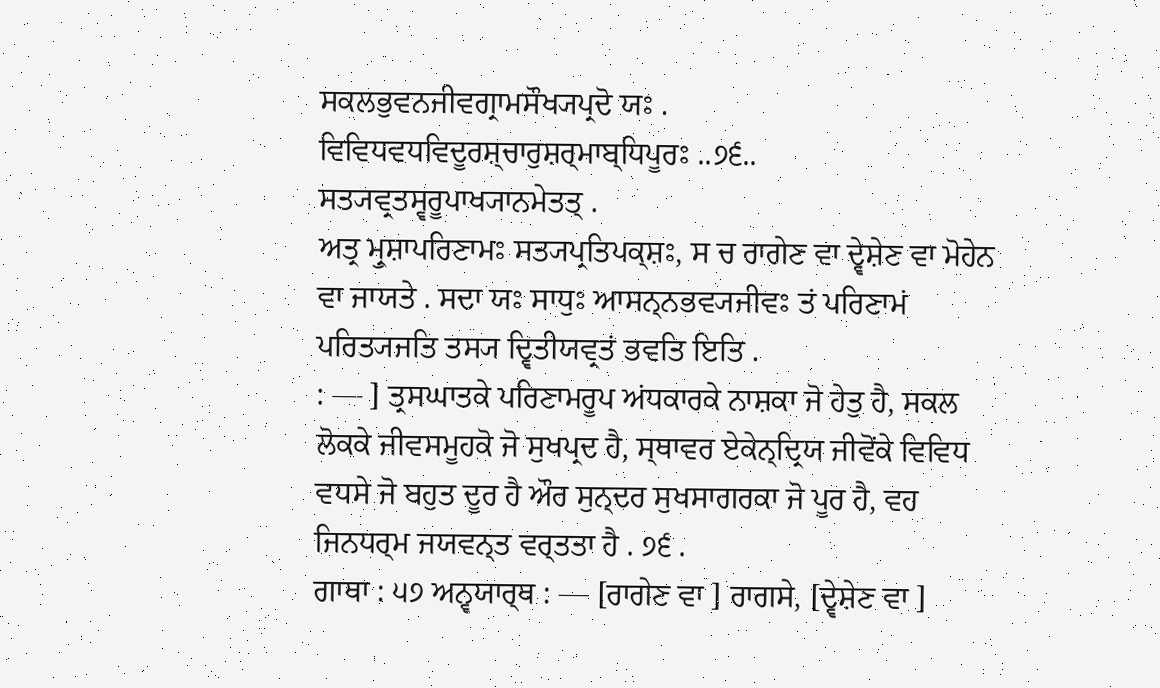ਸਕਲਭੁਵਨਜੀਵਗ੍ਰਾਮਸੌਖ੍ਯਪ੍ਰਦੋ ਯਃ .
ਵਿਵਿਧਵਧਵਿਦੂਰਸ਼੍ਚਾਰੁਸ਼ਰ੍ਮਾਬ੍ਧਿਪੂਰਃ ..੭੬..
ਸਤ੍ਯਵ੍ਰਤਸ੍ਵਰੂਪਾਖ੍ਯਾਨਮੇਤਤ੍ .
ਅਤ੍ਰ ਮ੍ਰੁਸ਼ਾਪਰਿਣਾਮਃ ਸਤ੍ਯਪ੍ਰਤਿਪਕ੍ਸ਼ਃ, ਸ ਚ ਰਾਗੇਣ ਵਾ ਦ੍ਵੇਸ਼ੇਣ ਵਾ ਮੋਹੇਨ ਵਾ ਜਾਯਤੇ . ਸਦਾ ਯਃ ਸਾਧੁਃ ਆਸਨ੍ਨਭਵ੍ਯਜੀਵਃ ਤਂ ਪਰਿਣਾਮਂ ਪਰਿਤ੍ਯਜਤਿ ਤਸ੍ਯ ਦ੍ਵਿਤੀਯਵ੍ਰਤਂ ਭਵਤਿ ਇਤਿ .
: — ] ਤ੍ਰਸਘਾਤਕੇ ਪਰਿਣਾਮਰੂਪ ਅਂਧਕਾਰਕੇ ਨਾਸ਼ਕਾ ਜੋ ਹੇਤੁ ਹੈ, ਸਕਲ ਲੋਕਕੇ ਜੀਵਸਮੂਹਕੋ ਜੋ ਸੁਖਪ੍ਰਦ ਹੈ, ਸ੍ਥਾਵਰ ਏਕੇਨ੍ਦ੍ਰਿਯ ਜੀਵੋਂਕੇ ਵਿਵਿਧ ਵਧਸੇ ਜੋ ਬਹੁਤ ਦੂਰ ਹੈ ਔਰ ਸੁਨ੍ਦਰ ਸੁਖਸਾਗਰਕਾ ਜੋ ਪੂਰ ਹੈ, ਵਹ ਜਿਨਧਰ੍ਮ ਜਯਵਨ੍ਤ ਵਰ੍ਤਤਾ ਹੈ . ੭੬ .
ਗਾਥਾ : ੫੭ ਅਨ੍ਵਯਾਰ੍ਥ : — [ਰਾਗੇਣ ਵਾ ] ਰਾਗਸੇ, [ਦ੍ਵੇਸ਼ੇਣ ਵਾ ]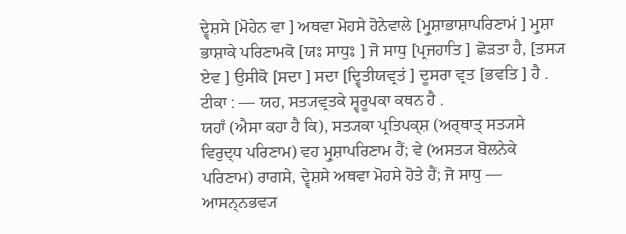ਦ੍ਵੇਸ਼ਸੇ [ਮੋਹੇਨ ਵਾ ] ਅਥਵਾ ਮੋਹਸੇ ਹੋਨੇਵਾਲੇ [ਮ੍ਰੁਸ਼ਾਭਾਸ਼ਾਪਰਿਣਾਮਂ ] ਮ੍ਰੁਸ਼ਾ ਭਾਸ਼ਾਕੇ ਪਰਿਣਾਮਕੋ [ਯਃ ਸਾਧੁਃ ] ਜੋ ਸਾਧੁ [ਪ੍ਰਜਹਾਤਿ ] ਛੋੜਤਾ ਹੈ, [ਤਸ੍ਯ ਏਵ ] ਉਸੀਕੋ [ਸਦਾ ] ਸਦਾ [ਦ੍ਵਿਤੀਯਵ੍ਰਤਂ ] ਦੂਸਰਾ ਵ੍ਰਤ [ਭਵਤਿ ] ਹੈ .
ਟੀਕਾ : — ਯਹ, ਸਤ੍ਯਵ੍ਰਤਕੇ ਸ੍ਵਰੂਪਕਾ ਕਥਨ ਹੈ .
ਯਹਾਁ (ਐਸਾ ਕਹਾ ਹੈ ਕਿ), ਸਤ੍ਯਕਾ ਪ੍ਰਤਿਪਕ੍ਸ਼ (ਅਰ੍ਥਾਤ੍ ਸਤ੍ਯਸੇ ਵਿਰੁਦ੍ਧ ਪਰਿਣਾਮ) ਵਹ ਮ੍ਰੁਸ਼ਾਪਰਿਣਾਮ ਹੈਂ; ਵੇ (ਅਸਤ੍ਯ ਬੋਲਨੇਕੇ ਪਰਿਣਾਮ) ਰਾਗਸੇ, ਦ੍ਵੇਸ਼ਸੇ ਅਥਵਾ ਮੋਹਸੇ ਹੋਤੇ ਹੈਂ; ਜੋ ਸਾਧੁ — ਆਸਨ੍ਨਭਵ੍ਯ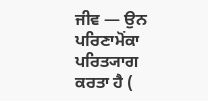ਜੀਵ — ਉਨ ਪਰਿਣਾਮੋਂਕਾ ਪਰਿਤ੍ਯਾਗ ਕਰਤਾ ਹੈ (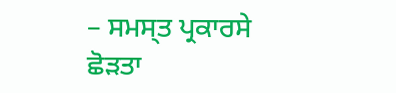– ਸਮਸ੍ਤ ਪ੍ਰਕਾਰਸੇ ਛੋੜਤਾ